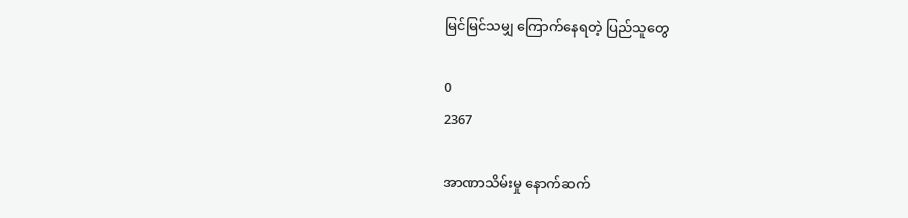မြင်မြင်သမျှ ကြောက်နေရတဲ့ ပြည်သူတွေ

0
2367

အာဏာသိမ်းမှု နောက်ဆက်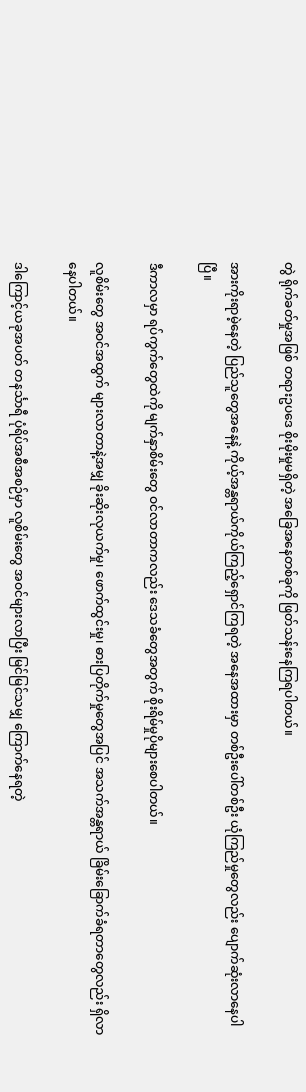တွဲ ရိုက်ခတ်မှုအဖြစ် တရားဥပဒေ စိုးမိုးမှုမရှိတဲ့ အခြေအနေတစ်ခုကို ဖြတ်သန်းနေကြရပါတယ်။

အားကိုးရာမဲ့နေတဲ့ ပြည်သူတွေအနေနဲ့ ကိုယ့်အန္တရာယ်ကိုယ်ကြည့်ရှောင်ကြရတဲ့ အနေအထားမှာ တစ်ဦးပေါ်တစ်ဦး ယုံကြည်မှုတွေလည်း ပျောက်ဆုံးလာနေပါပြီ။

ဒီကာလမှာ ရပ်ကွက်တွေထဲကို မျက်နှာစိမ်းတွေ ဝင်လာတာကလည်း ဒေသခံတွေအတွက် စိုးရိမ်မှုပိုများစေပါတယ်။

လူစိမ်းတွေ အဝင်အထွက် များလာတာနဲ့အမျှ ခိုးဆိုးလုယက်မှု၊ ဖောက်ထွင်းမှု၊ ဓားပြတိုက်မှုတွေအပြင် အသက်အန္တရာယ် ခြိမ်းခြောက်ခံရတာတွေလည်း ရှိလာနေပါတယ်။

ဒါကြောင့်ယခုအပတ် တနင်္သာရီ ပုံရိပ်အစီအစဉ်မှာ လူစိမ်းတွေ အဝင်များလာပြီး မြင်မြင်သမျှ ကြောက်နေရတဲ့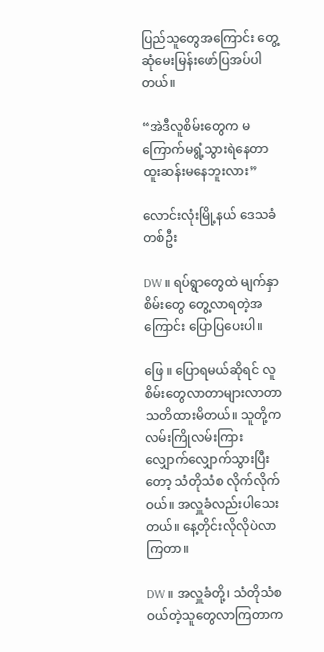ပြည်သူတွေအကြောင်း တွေ့ဆုံမေးမြန်းဖော်ပြအပ်ပါတယ်။

“အဲဒီလူစိမ်းတွေက မကြောက်မရွံ့သွားရဲနေတာ ထူးဆန်းမ‌နေဘူးလား”

လောင်းလုံးမြို့နယ် ဒေသခံတစ်ဦး

DW ။ ရပ်ရွာတွေထဲ မျက်နှာစိမ်းတွေ တွေ့လာရတဲ့အကြောင်း ပြောပြပေးပါ။

ဖြေ ။ ပြောရမယ်ဆိုရင် လူစိမ်းတွေလာတာများလာတာ သတိထားမိတယ်။ သူတို့က လမ်းကြိုလမ်းကြား လျှောက်လျှောက်သွားပြီးတော့ သံတိုသံစ လိုက်လိုက်ဝယ်။ အလှူခံလည်းပါသေးတယ်။ နေ့တိုင်းလိုလိုပဲလာကြတာ။

DW ။ အလှူခံတို့၊ သံတိုသံစဝယ်တဲ့သူတွေလာကြတာက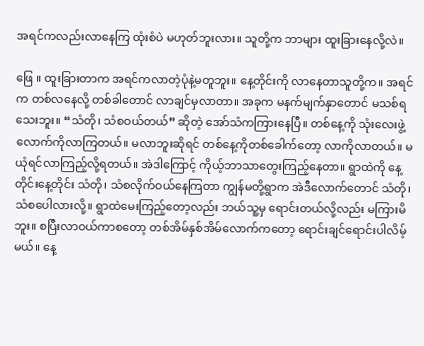အရင်ကလည်းလာနေကြ ထုံးစံပဲ မဟုတ်ဘူးလား။ သူတို့က ဘာများ ထူးခြားနေလို့လဲ။

ဖြေ ။ ထူးခြားတာက အရင်ကလာတဲ့ပုံနဲ့မတူဘူး။ နေ့တိုင်းကို လာနေတာသူတို့က။ အရင်က တစ်လနေလို့ တစ်ခါတောင် လာချင်မှလာတာ။ အခုက မနက်မျက်နှာတောင် မသစ်ရသေးဘူး။ “သံတို၊ သံစဝယ်တယ်” ဆိုတဲ့ အော်သံကကြားနေပြီ။ တစ်နေ့ကို သုံးလေးဖွဲ့လောက်ကိုလာကြတယ်။ မလာဘူးဆိုရင် တစ်နေ့ကိုတစ်ခေါက်တော့ လာကိုလာတယ်။ မယုံရင်လာကြည့်လို့ရတယ်။ အဲဒါကြောင့် ကိုယ့်ဘာသာတွေးကြည့်နေတာ။ ရွာထဲကို နေ့တိုင်းနေ့တိုင်း သံတို၊ သံစလိုက်ဝယ်နေကြတာ ကျွန်မတို့ရွာက အဲဒီလောက်တောင် သံတို၊ သံစပေါလားလို့။ ရွာထဲမေးကြည့်တော့လည်း ဘယ်သူ့မှ ရောင်းတယ်လို့လည်း မကြားမိဘူး။ စပြီးလာဝယ်ကာစတော့ တစ်အိမ်နှစ်အိမ်လောက်ကတော့ ရောင်းချင်ရောင်းပါလိမ့်မယ်။ နေ့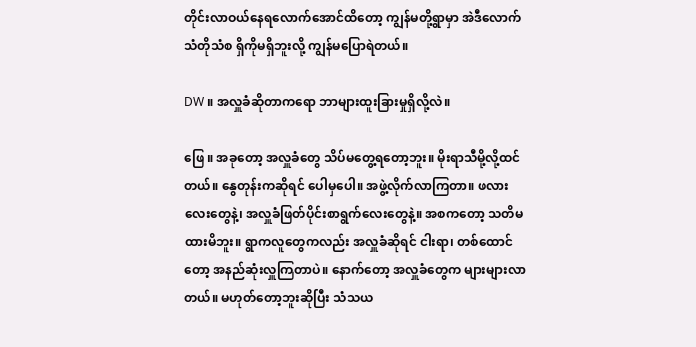တိုင်းလာဝယ်နေရလောက်အောင်ထိတော့ ကျွန်မတို့ရွာမှာ အဲဒီလောက် သံတိုသံစ ရှိကိုမရှိဘူးလို့ ကျွန်မပြောရဲတယ်။

DW ။ အလှူခံဆိုတာကရော ဘာများထူးခြားမှုရှိလို့လဲ။

ဖြေ ။ အခုတော့ အလှူခံတွေ သိပ်မတွေ့ရတော့ဘူး။ မိုးရာသီမို့လို့ထင်တယ်။ နွေတုန်းကဆိုရင် ပေါမှပေါ။ အဖွဲ့လိုက်လာကြတာ။ ဖလားလေးတွေနဲ့၊ ‌အလှူခံဖြတ်ပိုင်းစာရွက်လေးတွေနဲ့။ အစကတော့ သတိမထားမိဘူး။ ရွာကလူတွေကလည်း အလှူခံဆိုရင် ငါးရာ၊ တစ်ထောင်တော့ အနည်ဆုံးလှူကြတာပဲ။ နောက်တော့ အလှူခံတွေက များများလာတယ်။ မဟုတ်တော့ဘူးဆိုပြီး သံသယ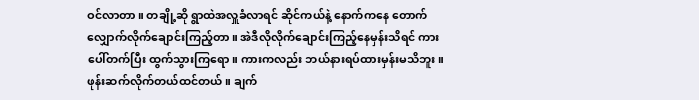ဝင်လာတာ။ တချို့ဆို ရွာထဲအလှူခံလာရင် ဆိုင်ကယ်နဲ့ နောက်ကနေ တောက်လျှောက်‌လိုက်ချောင်းကြည့်တာ။ အဲဒီလိုလိုက်ချောင်းကြည့်နေမှန်းသိရင် ကားပေါ်တက်ပြီး ထွက်သွားကြရော။ ကားကလည်း ဘယ်နားရပ်ထားမှန်းမသိဘူး။ ဖုန်းဆက်လိုက်တယ်ထင်တယ်။ ချက်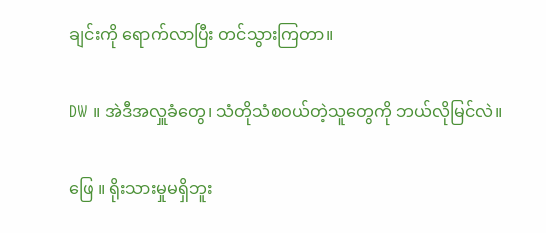ချင်းကို ရောက်လာပြီး တင်သွားကြတာ။

DW ။ အဲဒီအလှူခံတွေ၊ သံတိုသံစဝယ်တဲ့သူတွေကို ဘယ်လိုမြင်လဲ။

ဖြေ ။ ရိုးသားမှုမရှိဘူး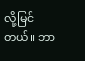လို့မြင်တယ်။ ဘာ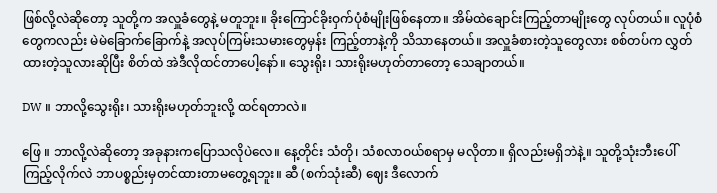ဖြစ်လို့လဲဆိုတော့ သူတို့က အလှူခံတွေနဲ့ မတူဘူး။ ခိုးကြောင်ခိုးဝှက်ပုံစံမျိုးဖြစ်နေတာ။ အိမ်ထဲချောင်းကြည့်တာမျိုးတွေ လုပ်တယ်။ လူပုံစံတွေကလည်း မဲမဲခြောက်ခြောက်နဲ့ အလုပ်ကြမ်းသမားတွေမှန်း ကြည့်တာနဲ့ကို သိသာနေတယ်။ အလှူခံစားတဲ့သူတွေလား စစ်တပ်က လွှတ်ထားတဲ့သူလားဆိုပြီး စိတ်ထဲ အဲဒီလိုထင်တာပေါ့နော်။ သွေးရိုး၊ သားရိုးမဟုတ်တာတော့ သေချာတယ်။

DW ။ ဘာလို့သွေးရိုး၊ သားရိုးမဟုတ်ဘူးလို့ ထင်ရတာလဲ။

ဖြေ ။ ဘာလို့လဲဆိုတော့ အခုနားကပြောသလိုပဲလေ။ နေ့တိုင်း သံတို၊ သံစလာဝယ်စရာမှ မလိုတာ။ ရှိလည်းမရှိဘဲနဲ့။ သူတို့သုံးဘီးပေါ်ကြည့်လိုက်လဲ ဘာပစ္စည်းမှတင်ထားတာမတွေ့ရဘူး။ ဆီ (စက်သုံးဆီ) ဈေး ဒီလောက်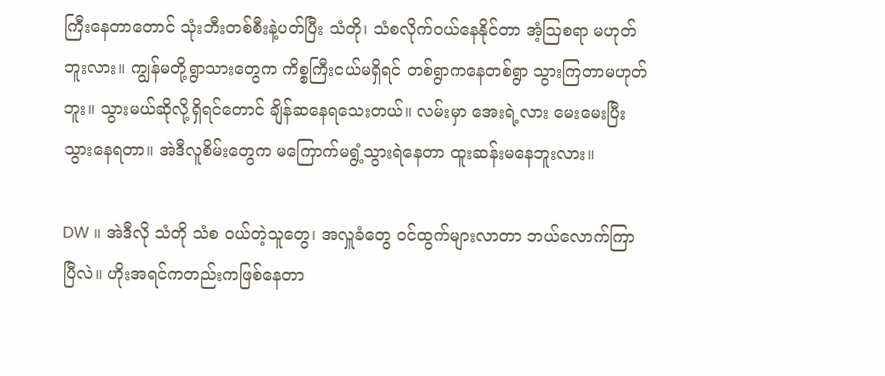ကြီးနေတာတောင် သုံးဘီးတစ်စီးနဲ့ပတ်ပြီး သံတို၊ သံစလိုက်ဝယ်နေနိုင်တာ အံ့ဩစရာ မဟုတ်ဘူးလား။ ကျွန်မတို့ရွာသားတွေက ကိစ္စကြီးငယ်မရှိရင် တစ်ရွာကနေတစ်ရွာ သွားကြတာမဟုတ်ဘူး။ သွားမယ်ဆိုလို့ရှိရင်တောင် ချိန်ဆနေရ‌သေးတယ်။ လမ်းမှာ အေးရဲ့လား မေးမေးပြီးသွားနေရတာ။ အဲဒီလူစိမ်းတွေက မကြောက်မရွံ့သွားရဲနေတာ ထူးဆန်းမ‌နေဘူးလား။

DW ။ အဲဒီလို သံတို သံစ ဝယ်တဲ့သူတွေ၊ အလှူခံတွေ ဝင်ထွက်များလာတာ ဘယ်လောက်ကြာပြီလဲ။ ဟိုးအရင်ကတည်းကဖြစ်နေတာ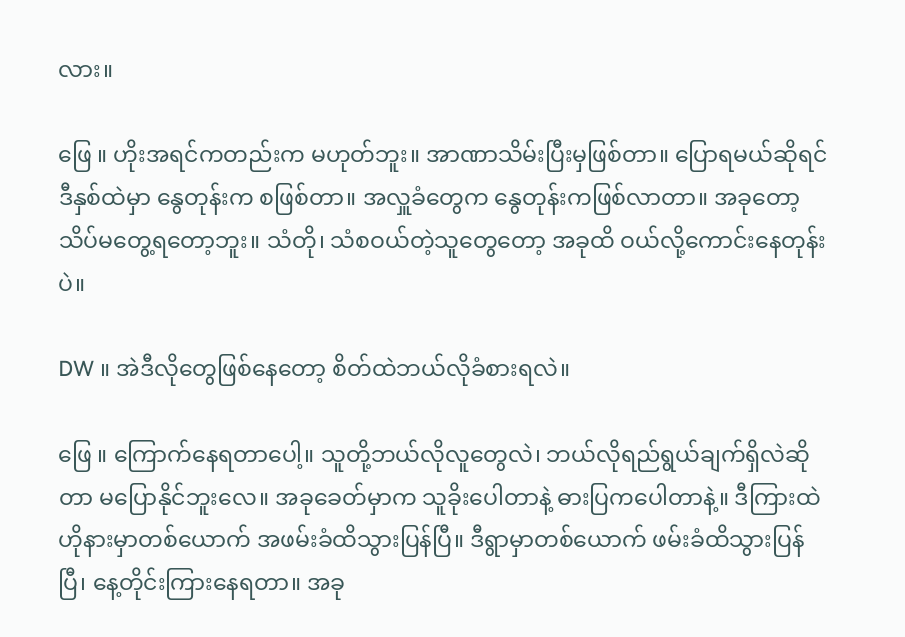လား။

ဖြေ ။ ဟိုးအရင်ကတည်းက မဟုတ်ဘူး။ အာဏာသိမ်းပြီးမှဖြစ်တာ။ ပြောရမယ်ဆိုရင် ဒီနှစ်ထဲမှာ နွေတုန်းက စဖြစ်တာ။ အလှူခံတွေက နွေတုန်းကဖြစ်လာတာ။ အခုတော့သိပ်မတွေ့ရတော့ဘူး။ သံတို၊ သံစဝယ်တဲ့သူတွေတော့ အခုထိ ဝယ်လို့ကောင်းနေတုန်းပဲ။

DW ။ အဲဒီလိုတွေဖြစ်နေတော့ စိတ်ထဲဘယ်လိုခံစားရလဲ။

ဖြေ ။ ကြောက်နေရတာပေါ့။ သူတို့ဘယ်လိုလူတွေလဲ၊ ဘယ်လိုရည်ရွယ်ချက်ရှိလဲဆိုတာ မပြောနိုင်ဘူးလေ။ အခုခေတ်မှာက သူခိုးပေါတာနဲ့ ဓားပြကပေါတာနဲ့။ ဒီကြားထဲ ဟိုနားမှာတစ်ယောက် အဖမ်းခံထိသွားပြန်ပြီ။ ဒီရွာမှာတစ်ယောက် ဖမ်းခံထိသွားပြန်ပြီ၊ နေ့တိုင်းကြားနေရတာ။ အခု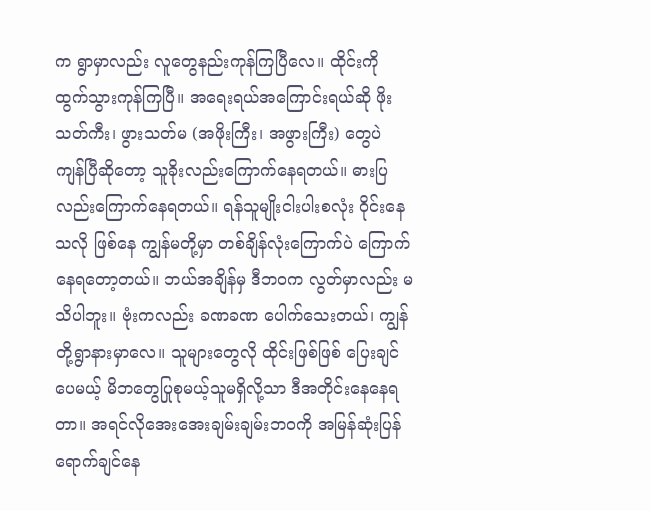က ရွာမှာလည်း လူတွေနည်းကုန်ကြပြီလေ။ ထိုင်းကို ထွက်သွားကုန်ကြပြီ။ အရေးရယ်အကြောင်းရယ်ဆို ဖိုးသတ်ကီး၊ ဖွားသတ်မ (အဖိုးကြီး၊ အဖွားကြီး) တွေပဲ ကျန်ပြီဆိုတော့ သူခိုးလည်းကြောက်နေရတယ်။ ဓားပြလည်းကြောက်နေရတယ်။ ရန်သူမျိုးငါးပါးစလုံး ဝိုင်းနေသလို ဖြစ်နေ ကျွန်မတို့မှာ တစ်ချိန်လုံးကြောက်ပဲ ကြောက်နေရတော့တယ်။ ဘယ်အချိန်မှ ဒီဘဝက လွတ်မှာလည်း မသိပါဘူး။ ဗုံးကလည်း ခဏခဏ ‌ပေါက်သေးတယ်၊ ကျွန်တို့ရွာနားမှာလေ။ သူများတွေလို ထိုင်းဖြစ်ဖြစ် ပြေးချင်ပေမယ့် မိဘတွေပြုစုမယ့်သူမရှိလို့သာ ဒီအတိုင်းနေနေရတာ။ အရင်လိုအေးအေးချမ်းချမ်းဘဝကို အမြန်ဆုံးပြန်ရောက်ချင်နေ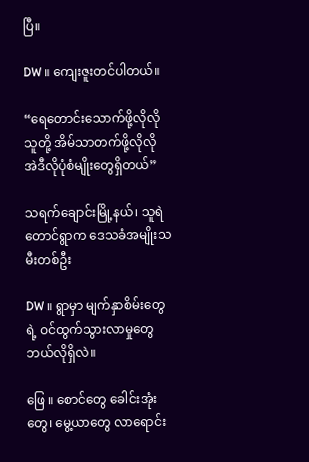ပြီ။

DW ။ ကျေးဇူးတင်ပါတယ်။

“ရေတောင်းသောက်ဖို့လိုလို သူတို့ အိမ်သာတက်ဖို့လိုလို အဲဒီလိုပုံစံမျိုးတွေရှိတယ်”

သရက်ချောင်းမြို့နယ်၊ သူရဲတောင်ရွာက ဒေသခံအမျိုးသမီးတစ်ဦး

DW ။ ရွာမှာ မျက်နှာစိမ်းတွေရဲ့ ဝင်ထွက်သွားလာမှုတွေ ဘယ်လိုရှိလဲ။

ဖြေ ။ စောင်တွေ ခေါင်းအုံးတွေ၊ မွေ့ယာတွေ လာရောင်း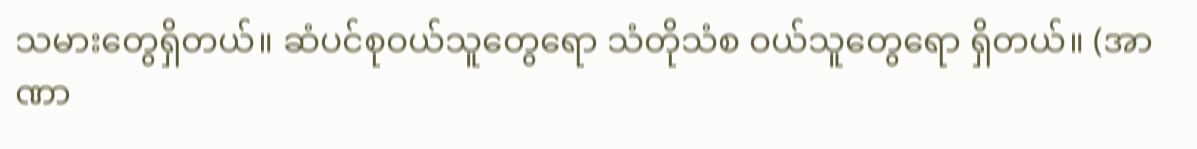သမားတွေရှိတယ်။ ဆံပင်စုဝယ်သူတွေရော သံတိုသံစ ဝယ်သူတွေရော ရှိတယ်။ (အာဏာ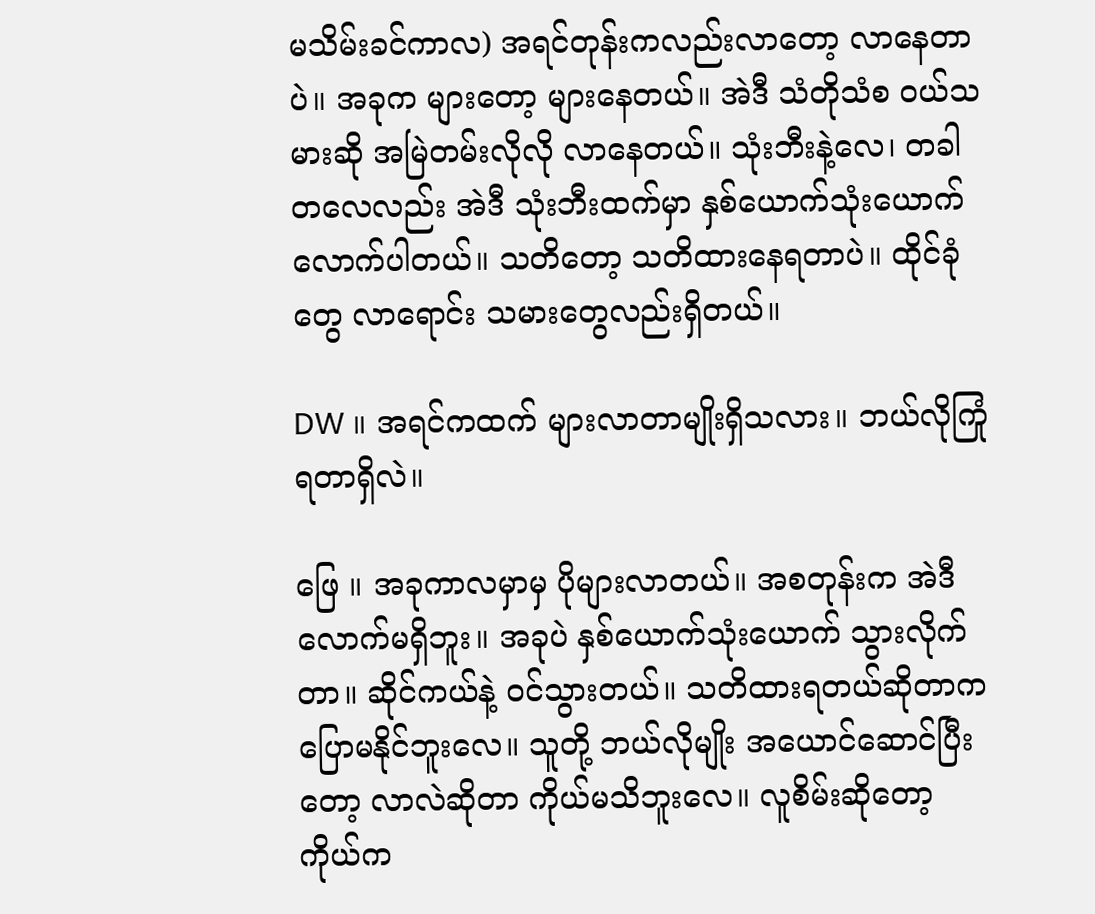မသိမ်းခင်ကာလ) အရင်တုန်းကလည်းလာတော့ လာနေတာပဲ။ အခုက များတော့ များနေတယ်။ အဲဒီ သံတိုသံစ ဝယ်သမားဆို အမြဲတမ်းလိုလို လာနေတယ်။ သုံးဘီးနဲ့လေ၊ တခါတလေလည်း အဲဒီ သုံးဘီးထက်မှာ နှစ်ယောက်သုံးယောက်လောက်ပါတယ်။ သတိတော့ သတိထားနေရတာပဲ။ ထိုင်ခုံတွေ လာရောင်း သမားတွေလည်းရှိတယ်။

DW ။ အရင်ကထက် များလာတာမျိုးရှိသလား။ ဘယ်လိုကြုံရတာရှိလဲ။

ဖြေ ။ အခုကာလမှာမှ ပိုများလာတယ်။ အစတုန်းက အဲဒီလောက်မရှိဘူး။ အခုပဲ နှစ်ယောက်သုံးယောက် သွားလိုက်တာ။ ဆိုင်ကယ်နဲ့ ဝင်သွားတယ်။ သတိထားရတယ်ဆိုတာက ပြောမနိုင်ဘူးလေ။ သူတို့ ဘယ်လိုမျိုး အယောင်ဆောင်ပြီးတော့ လာလဲဆိုတာ ကိုယ်မသိဘူးလေ။ လူစိမ်းဆိုတော့ ကိုယ်က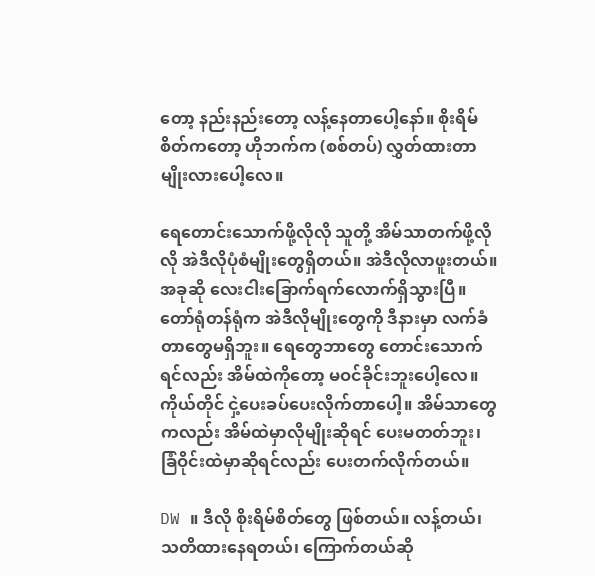တော့ နည်းနည်းတော့ လန့်နေတာပေါ့နော်။ စိုးရိမ်စိတ်ကတော့ ဟိုဘက်က (စစ်တပ်) လွှတ်ထားတာမျိုးလားပေါ့လေ။

ရေတောင်းသောက်ဖို့လိုလို သူတို့ အိမ်သာတက်ဖို့လိုလို အဲဒီလိုပုံစံမျိုးတွေရှိတယ်။ အဲဒီလိုလာဖူးတယ်။ အခုဆို လေးငါးခြောက်ရက်လောက်ရှိသွားပြီ။ တော်ရုံတန်ရုံက အဲဒီလိုမျိုးတွေကို ဒီနားမှာ လက်ခံတာတွေမရှိဘူး။ ရေတွေဘာတွေ တောင်းသောက်ရင်လည်း အိမ်ထဲကိုတော့ မဝင်ခိုင်းဘူးပေါ့လေ။ ကိုယ်တိုင် ငှဲ့ပေးခပ်ပေးလိုက်တာပေါ့။ အိမ်သာတွေကလည်း အိမ်ထဲမှာလိုမျိုးဆိုရင် ပေးမတတ်ဘူး၊ ခြံဝိုင်းထဲမှာဆိုရင်လည်း ပေးတက်လိုက်တယ်။

DW ။ ဒီလို စိုးရိမ်စိတ်တွေ ဖြစ်တယ်။ လန့်တယ်၊ သတိထားနေရတယ်၊ ကြောက်တယ်ဆို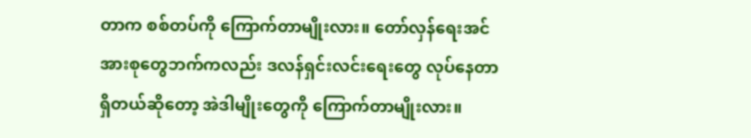တာက စစ်တပ်ကို ကြောက်တာမျိုးလား။ တော်လှန်ရေးအင်အားစုတွေဘက်ကလည်း ဒလန်ရှင်းလင်းရေးတွေ လုပ်နေတာရှိတယ်ဆိုတော့ အဲဒါမျိုးတွေကို ကြောက်တာမျိုးလား။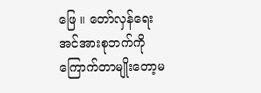ဖြေ ။ တော်လှန်ရေးအင်အားစုဘက်ကို ကြောက်တာမျိုးတော့မ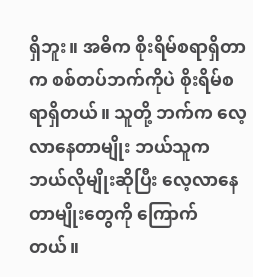ရှိဘူး။ အဓိက စိုးရိမ်စရာရှိတာက စစ်တပ်ဘက်ကိုပဲ စိုးရိမ်စရာရှိတယ်။ သူတို့ ဘက်က လေ့လာနေတာမျိုး ဘယ်သူက ဘယ်လိုမျိုးဆိုပြီး လေ့လာနေတာမျိုးတွေကို ကြောက်တယ်။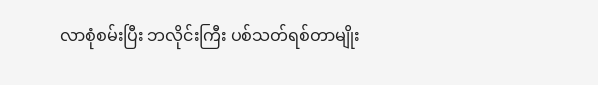လာစုံစမ်းပြီး ဘလိုင်းကြီး ပစ်သတ်ရစ်တာမျိုး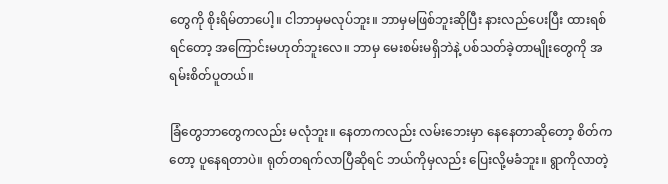တွေကို စိုးရိမ်တာပေါ့။ ငါဘာမှမလုပ်ဘူး။ ဘာမှမဖြစ်ဘူးဆိုပြီး နားလည်ပေးပြီး ထားရစ်ရင်တော့ အကြောင်းမဟုတ်ဘူးလေ။ ဘာမှ မေးစမ်းမရှိဘဲနဲ့ ပစ်သတ်ခဲ့တာမျိုးတွေကို အရမ်းစိတ်ပူတယ်။

ခြံတွေဘာတွေကလည်း မလုံဘူး။ နေတာကလည်း လမ်းဘေးမှာ နေနေတာဆိုတော့ စိတ်ကတော့ ပူနေရတာပဲ။ ရုတ်တရက်လာပြီဆိုရင် ဘယ်ကိုမှလည်း ပြေးလို့မခံဘူး။ ရွာကိုလာတဲ့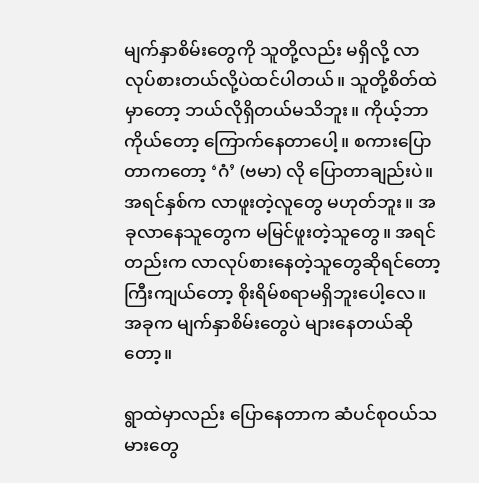မျက်နှာစိမ်းတွေကို သူတို့လည်း မရှိလို့ လာလုပ်စားတယ်လို့ပဲထင်ပါတယ်။ သူတို့စိတ်ထဲမှာတော့ ဘယ်လိုရှိတယ်မသိဘူး။ ကိုယ့်ဘာကိုယ်တော့ ကြောက်နေတာပေါ့။ စကားပြောတာကတော့ ‘ဂံ’ (ဗမာ) လို ပြောတာချည်းပဲ။ အရင်နှစ်က လာဖူးတဲ့လူတွေ မဟုတ်ဘူး။ အခုလာနေသူတွေက မမြင်ဖူးတဲ့သူတွေ။ အရင်တည်းက လာလုပ်စားနေတဲ့သူတွေဆိုရင်တော့ ကြီးကျယ်တော့ စိုးရိမ်စရာမရှိဘူးပေါ့လေ။ အခုက မျက်နှာစိမ်းတွေပဲ များနေတယ်ဆိုတော့။

ရွာထဲမှာလည်း ပြောနေတာက ဆံပင်စုဝယ်သမားတွေ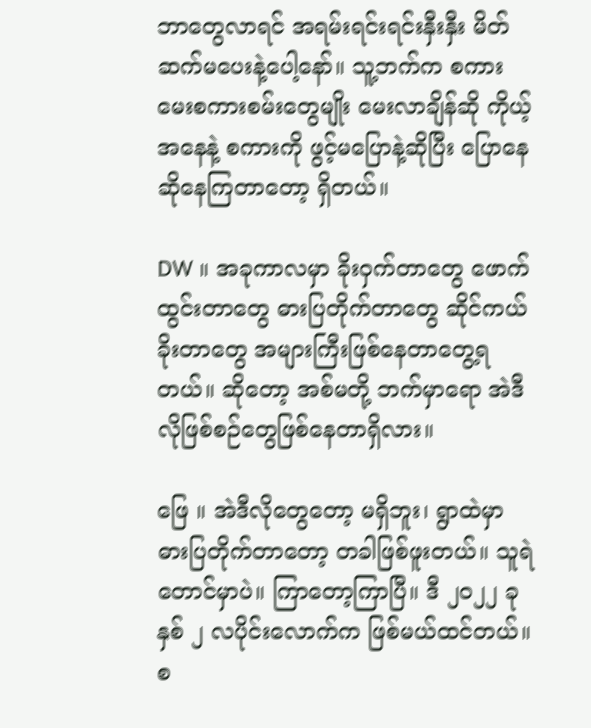ဘာတွေလာရင် အရမ်းရင်းရင်းနှီးနှီး မိတ်ဆက်မပေးနဲ့ပေါ့နော်။ သူ့ဘက်က စကားမေးစကားစမ်းတွေမျိုး မေးလာချိန်ဆို ကိုယ့်အနေနဲ့ စကားကို ဖွင့်မပြောနဲ့ဆိုပြီး ပြောနေဆိုနေကြတာတော့ ရှိတယ်။

DW ။ အခုကာလမှာ ခိုးဝှက်တာတွေ ဖောက်ထွင်းတာတွေ ဓားပြတိုက်တာတွေ ဆိုင်ကယ်ခိုးတာတွေ အများကြီးဖြစ်နေတာတွေ့ရတယ်။ ဆိုတော့ အစ်မတို့ ဘက်မှာရော အဲဒီလိုဖြစ်စဉ်တွေဖြစ်နေတာရှိလား။

ဖြေ ။ အဲဒီလိုတွေတော့ မရှိဘူး၊ ရွာထဲမှာ ဓားပြတိုက်တာတော့ တခါဖြစ်ဖူးတယ်။ သူရဲတောင်မှာပဲ။ ကြာတော့ကြာပြီ။ ဒီ ၂၀၂၂ ခုနှစ် ၂ လပိုင်းလောက်က ဖြစ်မယ်ထင်တယ်။ စ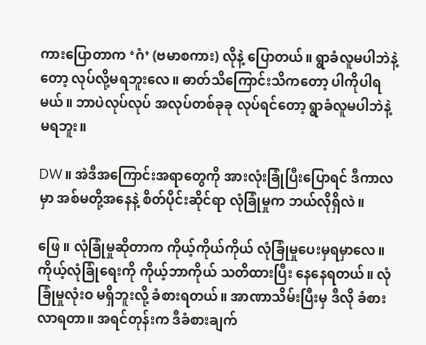ကားပြောတာက ‘ဂံ’ (ဗမာစကား) လိုနဲ့ ပြောတယ်။ ရွာခံလူမပါဘဲနဲ့တော့ လုပ်လို့မရဘူးလေ။ ဓာတ်သိကြောင်းသိကတော့ ပါကိုပါရမယ်။ ဘာပဲလုပ်လုပ် အလုပ်တစ်ခုခု လုပ်ရင်တော့ ရွာခံလူမပါဘဲနဲ့ မရဘူး။

DW ။ အဲဒီအကြောင်းအရာတွေကို အားလုံးခြုံပြီးပြောရင် ဒီကာလမှာ အစ်မတို့အနေနဲ့ စိတ်ပိုင်းဆိုင်ရာ လုံခြုံမှုက ဘယ်လိုရှိလဲ။

ဖြေ ။ လုံခြုံမှုဆိုတာက ကိုယ့်ကိုယ်ကိုယ် လုံခြုံမှုပေးမှရမှာလေ။ ကိုယ့်လုံခြုံရေးကို ကိုယ့်ဘာကိုယ် သတိထားပြီး နေနေရတယ်။ လုံခြုံမှုလုံးဝ မရှိဘူးလို့ ခံစားရတယ်။ အာဏာသိမ်းပြီးမှ ဒီလို ခံစားလာရတာ။ အရင်တုန်းက ဒီခံစားချက်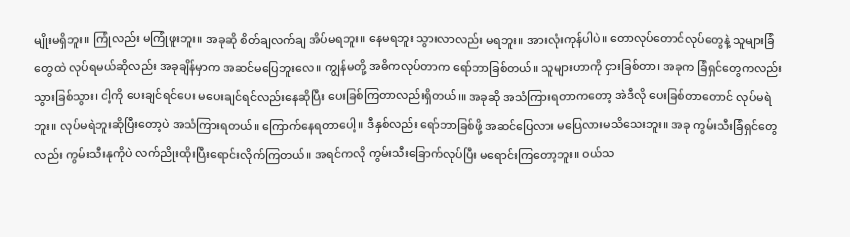မျိုးမရှိဘူး။ ကြုံလည်း မကြုံဖူးဘူး။ အခုဆို စိတ်ချလက်ချ အိပ်မရဘူး။ နေမရဘူး သွားလာလည်း မရဘူး။ အားလုံးကုန်ပါပဲ။ တောလုပ်တောင်လုပ်တွေနဲ့ သူများခြံတွေထဲ လုပ်ရမယ်ဆိုလည်း အခုချိန်မှာက အဆင်မပြေဘူးလေ။ ကျွန်မတို့ အဓိကလုပ်တာက ရော်ဘာခြစ်တယ်။ သူများဟာကို ငှားခြစ်တာ၊ အခုက ခြံရှင်တွေကလည်း သွားခြစ်သွား၊ ငါ့ကို ပေးချင်ရင်ပေး မပေးချင်ရင်လည်းနေဆိုပြီး ပေးခြစ်ကြတာလည်းရှိတယ်၊။ အခုဆို အသံကြားရတာကတော့ အဲဒီလို ပေးခြစ်တာတောင် လုပ်မရဲဘူး။ လုပ်မရဲဘူးဆိုပြီးတော့ပဲ အသံကြားရတယ်။ ကြောက်နေရတာပေါ့။ ဒီနှစ်လည်း ရော်ဘာခြစ်ဖို့ အဆင်ပြေလား မပြေလားမသိသေးဘူး။ အခု ကွမ်းသီးခြံရှင်တွေလည်း ကွမ်းသီးနုကိုပဲ လက်ညိုးထိုးပြီးရောင်းလိုက်ကြတယ်။ အရင်ကလို ကွမ်းသီးခြောက်လုပ်ပြီး မရောင်းကြတော့ဘူး။ ဝယ်သ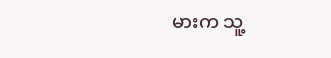မားက သူ့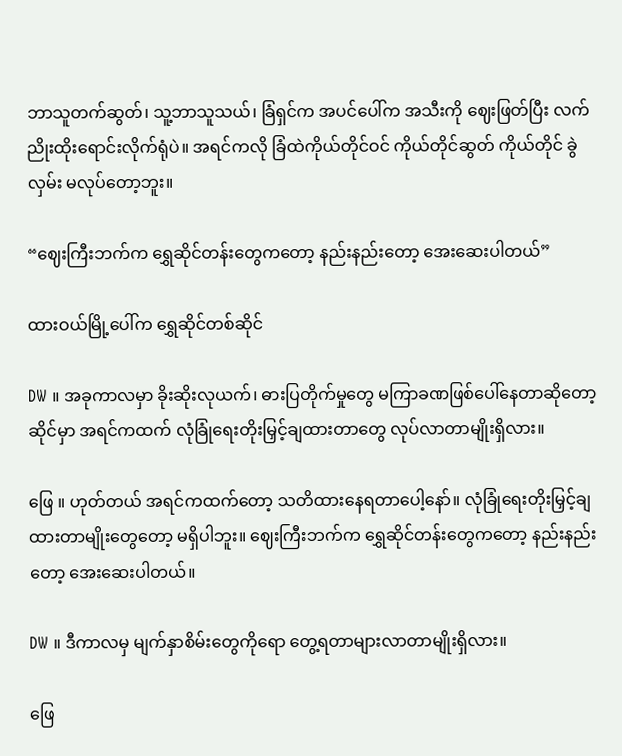ဘာသူတက်ဆွတ်၊ သူ့ဘာသူသယ်၊ ခြံရှင်က အပင်ပေါ်က အသီးကို ဈေးဖြတ်ပြီး လက်ညိုးထိုးရောင်းလိုက်ရုံပဲ။ အရင်ကလို ခြံထဲကိုယ်တိုင်ဝင် ကိုယ်တိုင်ဆွတ် ကိုယ်တိုင် ခွဲလှမ်း မလုပ်တော့ဘူး။

“ဈေးကြီးဘက်က ရွှေဆိုင်တန်းတွေကတော့ နည်းနည်းတော့ အေးဆေးပါတယ်”

ထားဝယ်မြို့ပေါ်က ရွှေဆိုင်တစ်ဆိုင်

DW ။ အခုကာလမှာ ခိုးဆိုးလုယက်၊ ဓားပြတိုက်မှုတွေ မကြာခဏဖြစ်ပေါ်နေတာဆိုတော့ ဆိုင်မှာ အရင်ကထက် လုံခြုံရေးတိုးမြှင့်ချထားတာတွေ လုပ်လာတာမျိုးရှိလား။

ဖြေ ။ ဟုတ်တယ် အရင်ကထက်တော့ သတိထားနေရတာပေါ့နော်။ လုံခြုံရေးတိုးမြှင့်ချထားတာမျိုးတွေတော့ မရှိပါဘူး။ ဈေးကြီးဘက်က ရွှေဆိုင်တန်းတွေကတော့ နည်းနည်းတော့ အေးဆေးပါတယ်။

DW ။ ဒီကာလမှ မျက်နှာစိမ်းတွေကိုရော တွေ့ရတာများလာတာမျိုးရှိလား။

ဖြေ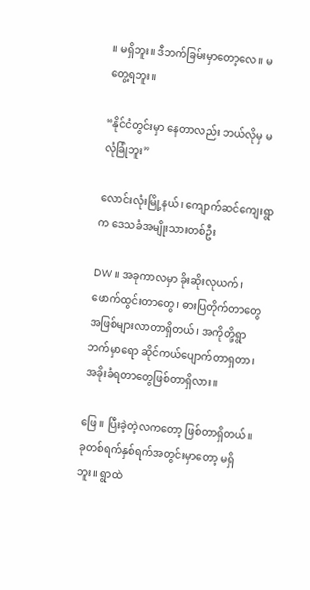။ မရှိဘူး။ ဒီဘက်ခြမ်းမှာတော့လေ။ မတွေ့ရဘူး။

“နိုင်ငံတွင်းမှာ နေတာလည်း ဘယ်လိုမှ မလုံခြုံဘူး”

လောင်းလုံးမြို့နယ်၊ ကျောက်ဆင်ကျေးရွာက ဒေသခံအမျိုးသားတစ်ဦး

DW ။ အခုကာလမှာ ခိုးဆိုးလုယက်၊ ဖောက်ထွင်းတာတွေ၊ ဓားပြတိုက်တာတွေအဖြစ်များလာတာရှိတယ်၊ အကိုတို့ရွာဘက်မှာရော ဆိုင်ကယ်ပျောက်တာရှတာ၊ အခိုးခံရတာတွေဖြစ်တာရှိလား။

ဖြေ ။ ပြီးခဲ့တဲ့လကတော့ ဖြစ်တာရှိတယ်။ ခုတစ်ရက်နှစ်ရက်အတွင်းမှာတော့ မရှိဘူး။ ရွာထဲ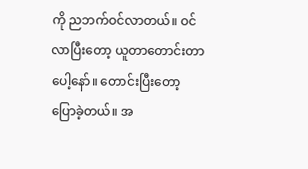ကို ညဘက်ဝင်လာတယ်။ ဝင်လာပြီးတော့ ယူတာတောင်းတာပေါ့နော်။ တောင်းပြီးတော့ ပြောခဲ့တယ်။ အ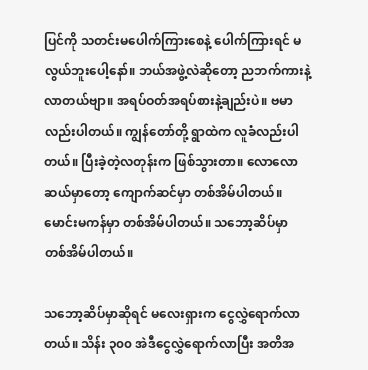ပြင်ကို သတင်းမပေါက်ကြားစေနဲ့ ပေါက်ကြားရင် မလွယ်ဘူးပေါ့နော်။ ဘယ်အဖွဲ့လဲဆိုတော့ ညဘက်ကားနဲ့လာတယ်ဗျာ။ အရပ်ဝတ်အရပ်စားနဲ့ချည်းပဲ။ ဗမာလည်းပါတယ်။ ကျွန်တော်တို့ ရွာထဲက လူခံလည်းပါတယ်။ ပြီးခဲ့တဲ့လတုန်းက ဖြစ်သွားတာ။ လောလောဆယ်မှာတော့ ကျောက်ဆင်မှာ တစ်အိမ်ပါတယ်။ မောင်းမကန်မှာ တစ်အိမ်ပါတယ်။ သဘော့ဆိပ်မှာ တစ်အိမ်ပါတယ်။

သဘော့ဆိပ်မှာဆိုရင် မလေးရှားက ငွေလွှဲရောက်လာတယ်။ သိန်း ၃၀၀ အဲဒီငွေလွှဲရောက်လာပြီး အတိအ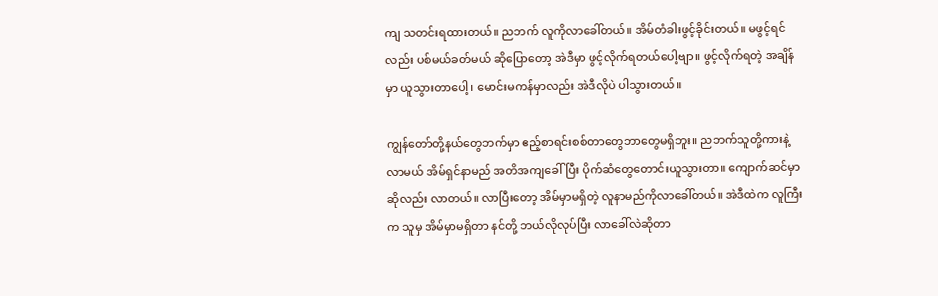ကျ သတင်းရထားတယ်။ ညဘက် လူကိုလာခေါ်တယ်။ အိမ်တံခါးဖွင့်ခိုင်းတယ်။ မဖွင့်ရင်လည်း ပစ်မယ်ခတ်မယ် ဆိုပြောတော့ အဲဒီမှာ ဖွင့်လိုက်ရတယ်ပေါ့ဗျာ။ ဖွင့်လိုက်ရတဲ့ အချိန်မှာ ယူသွားတာပေါ့၊ မောင်းမကန်မှာလည်း အဲဒီလိုပဲ ပါသွားတယ်။

ကျွန်တော်တို့နယ်တွေဘက်မှာ ဧည့်စာရင်းစစ်တာတွေဘာတွေမရှိဘူး။ ညဘက်သူတို့ကားနဲ့လာမယ် အိမ်ရှင်နာမည် အတိအကျခေါ်ပြီး ပိုက်ဆံတွေတောင်းယူသွားတာ။ ကျောက်ဆင်မှာဆိုလည်း လာတယ်။ လာပြီးတော့ အိမ်မှာမရှိတဲ့ လူနာမည်ကိုလာခေါ်တယ်။ အဲဒီထဲက လူကြီးက သူမှ အိမ်မှာမရှိတာ နင်တို့ ဘယ်လိုလုပ်ပြီး လာခေါ်လဲဆိုတာ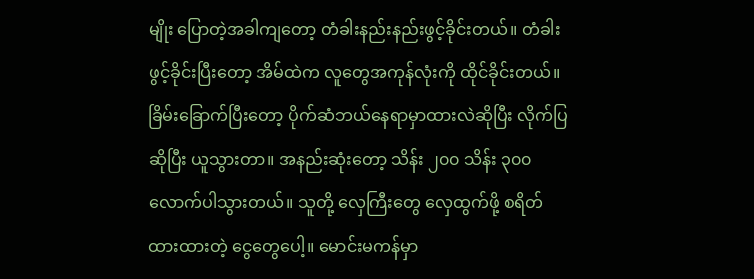မျိုး ပြောတဲ့အခါကျတော့ တံခါးနည်းနည်းဖွင့်ခိုင်းတယ်။ တံခါးဖွင့်ခိုင်းပြီးတော့ အိမ်ထဲက လူတွေအကုန်လုံးကို ထိုင်ခိုင်းတယ်။ ခြိမ်းခြောက်ပြီးတော့ ပိုက်ဆံဘယ်နေရာမှာထားလဲဆိုပြီး လိုက်ပြဆိုပြီး ယူသွားတာ။ အနည်းဆုံးတော့ သိန်း ၂၀၀ သိန်း ၃၀၀ လောက်ပါသွားတယ်။ သူတို့ လှေကြီးတွေ လှေထွက်ဖို့ စရိတ်ထားထားတဲ့ ငွေတွေပေါ့။ မောင်းမကန်မှာ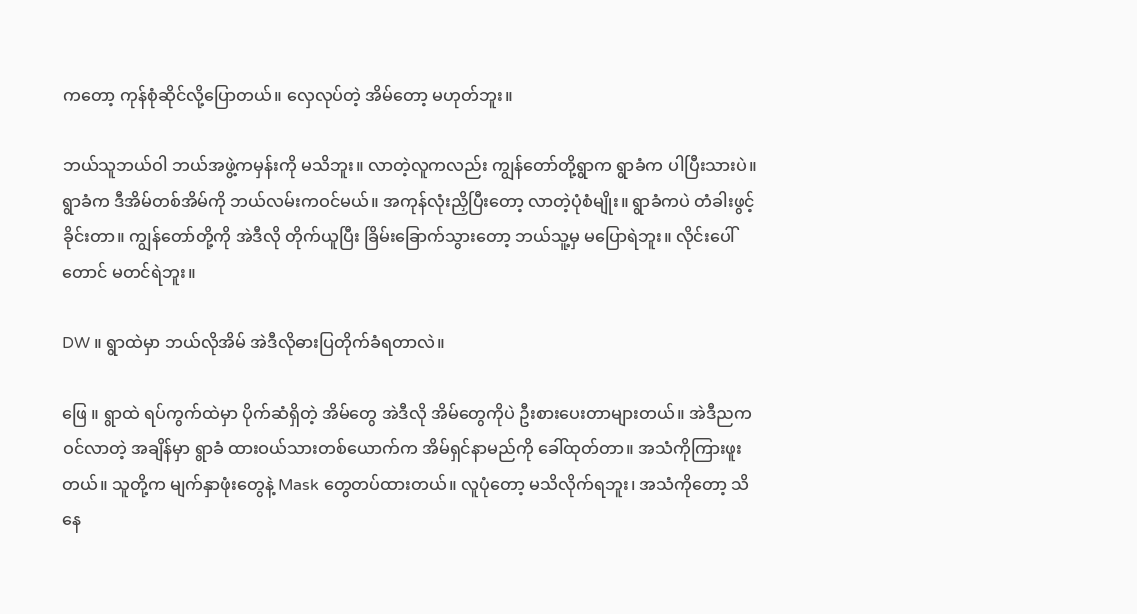ကတော့ ကုန်စုံဆိုင်လို့ပြောတယ်။ လှေလုပ်တဲ့ အိမ်တော့ မဟုတ်ဘူး။

ဘယ်သူဘယ်ဝါ ဘယ်အဖွဲ့ကမှန်းကို မသိဘူး။ လာတဲ့လူကလည်း ကျွန်တော်တို့ရွာက ရွာခံက ပါပြီးသားပဲ။ ရွာခံက ဒီအိမ်တစ်အိမ်ကို ဘယ်လမ်းကဝင်မယ်။ အကုန်လုံးညှိပြီးတော့ လာတဲ့ပုံစံမျိုး။ ရွာခံကပဲ တံခါးဖွင့်ခိုင်းတာ။ ကျွန်တော်တို့ကို အဲဒီလို တိုက်ယူပြီး ခြိမ်းခြောက်သွားတော့ ဘယ်သူ့မှ မပြောရဲဘူး။ လိုင်းပေါ်တောင် မတင်ရဲဘူး။

DW ။ ရွာထဲမှာ ဘယ်လိုအိမ် အဲဒီလိုဓားပြတိုက်ခံရတာလဲ။

ဖြေ ။ ရွာထဲ ရပ်ကွက်ထဲမှာ ပိုက်ဆံရှိတဲ့ အိမ်တွေ အဲဒီလို အိမ်တွေကိုပဲ ဦးစားပေးတာများတယ်။ အဲဒီညက ဝင်လာတဲ့ အချိန်မှာ ရွာခံ ထားဝယ်သားတစ်ယောက်က အိမ်ရှင်နာမည်ကို ခေါ်ထုတ်တာ။ အသံကိုကြားဖူးတယ်။ သူတို့က မျက်နှာဖုံးတွေနဲ့ Mask တွေတပ်ထားတယ်။ လူပုံတော့ မသိလိုက်ရဘူး၊ အသံကိုတော့ သိနေ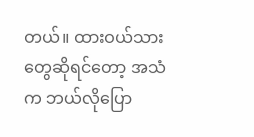တယ်။ ထားဝယ်သားတွေဆိုရင်တော့ အသံက ဘယ်လိုပြော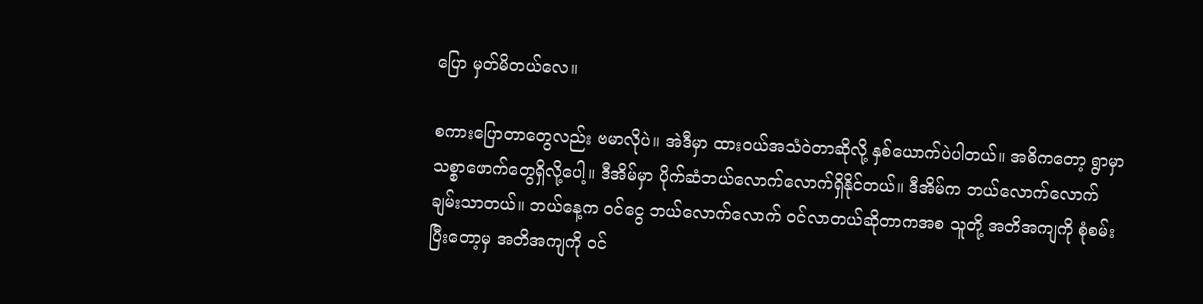ပြော မှတ်မိတယ်လေ။

စကားပြောတာတွေလည်း ဗမာလိုပဲ။ အဲဒီမှာ ထားဝယ်အသံဝဲတာဆိုလို့ နှစ်ယောက်ပဲပါတယ်။ အဓိကတော့ ရွာမှာ သစ္စာဖောက်တွေရှိလို့ပေါ့။ ဒီအိမ်မှာ ပိုက်ဆံဘယ်လောက်လောက်ရှိနိုင်တယ်။ ဒီအိမ်က ဘယ်လောက်လောက် ချမ်းသာတယ်။ ဘယ်နေ့က ဝင်ငွေ ဘယ်လောက်လောက် ဝင်လာတယ်ဆိုတာကအစ သူတို့ အတိအကျကို စုံစမ်းပြီးတော့မှ အတိအကျကို ဝင်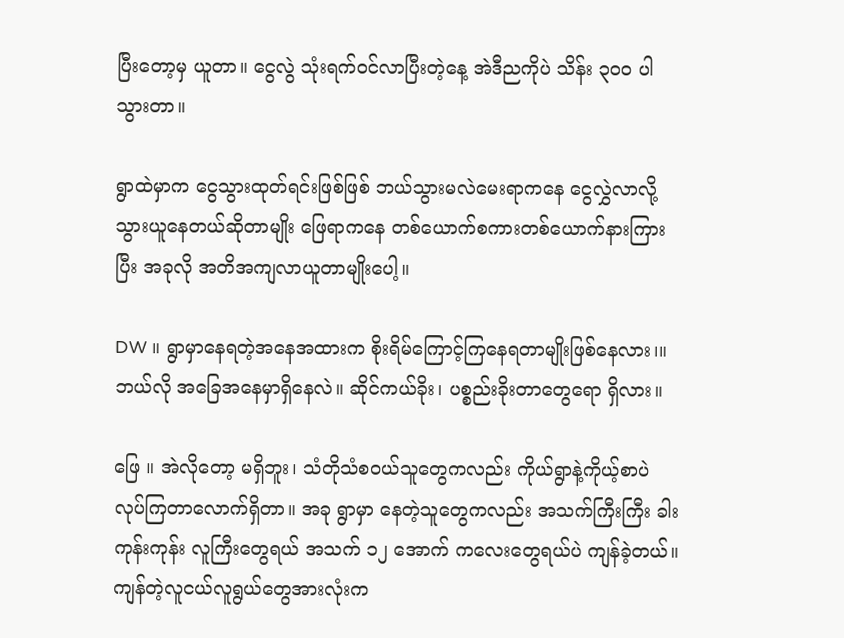ပြီးတော့မှ ယူတာ။ ငွေလွဲ သုံးရက်ဝင်လာပြီးတဲ့နေ့ အဲဒီညကိုပဲ သိန်း ၃၀၀ ပါသွားတာ။

ရွာထဲမှာက ငွေသွားထုတ်ရင်းဖြစ်ဖြစ် ဘယ်သွားမလဲမေးရာကနေ ငွေလွှဲလာလို့သွားယူနေတယ်ဆိုတာမျိုး ဖြေရာကနေ တစ်ယောက်စကားတစ်ယောက်နားကြားပြီး အခုလို အတိအကျလာယူတာမျိုးပေါ့။

DW ။ ရွာမှာနေရတဲ့အနေအထားက စိုးရိမ်ကြောင့်ကြနေရတာမျိုးဖြစ်နေလား၊။ ဘယ်လို အခြေအနေမှာရှိနေလဲ။ ဆိုင်ကယ်ခိုး၊ ပစ္စည်းခိုးတာတွေရော ရှိလား။

ဖြေ ။ အဲလိုတော့ မရှိဘူး၊ သံတိုသံစဝယ်သူတွေကလည်း ကိုယ်ရွာနဲ့ကိုယ့်စာပဲ လုပ်ကြတာလောက်ရှိတာ။ အခု ရွာမှာ နေတဲ့သူတွေကလည်း အသက်ကြီးကြီး ခါးကုန်းကုန်း လူကြီးတွေရယ် အသက် ၁၂ အောက် ကလေးတွေရယ်ပဲ ကျန်ခဲ့တယ်။ ကျန်တဲ့လူငယ်လူရွယ်တွေအားလုံးက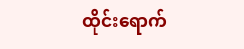ထိုင်းရောက်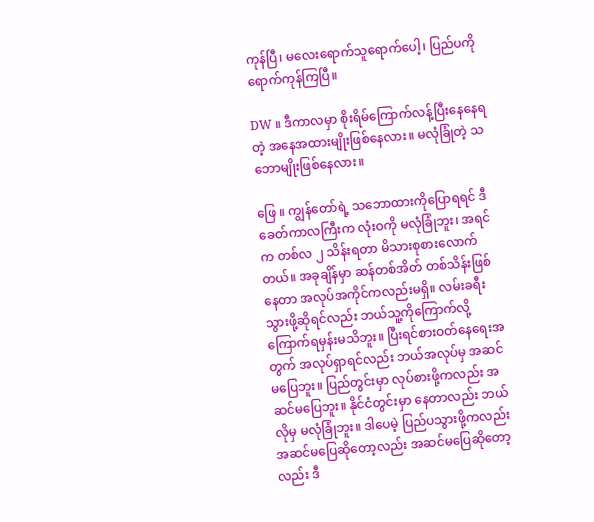ကုန်ပြီ၊ မလေးရောက်သူရောက်ပေါ့၊ ပြည်ပကိုရောက်ကုန်ကြပြီ။

DW ။ ဒီကာလမှာ စိုးရိမ်ကြောက်လန့်ပြီးနေနေရတဲ့ အနေအထားမျိုးဖြစ်နေလား။ မလုံခြုံတဲ့ သဘောမျိုးဖြစ်နေလား။

ဖြေ ။ ကျွန်တော်ရဲ့ သဘောထားကိုပြောရရင် ဒီခေတ်ကာလကြီးက လုံးဝကို မလုံခြုံဘူး၊ အရင်က တစ်လ ၂ သိန်းရတာ မိသားစုစားလောက်တယ်။ အခုချိန်မှာ ဆန်တစ်အိတ် တစ်သိန်းဖြစ်နေတာ အလုပ်အကိုင်ကလည်းမရှိ။ လမ်းခရီးသွားဖို့ဆိုရင်လည်း ဘယ်သူ့ကိုကြောက်လို့ကြောက်ရမှန်းမသိဘူး။ ပြီးရင်စားဝတ်နေရေးအတွက် အလုပ်ရှာရင်လည်း ဘယ်အလုပ်မှ အဆင်မပြေဘူး။ ပြည်တွင်းမှာ လုပ်စားဖို့ကလည်း အဆင်မပြေဘူး။ နိုင်ငံတွင်းမှာ နေတာလည်း ဘယ်လိုမှ မလုံခြုံဘူး။ ဒါပေမဲ့ ပြည်ပသွားဖို့ကလည်း အဆင်မပြေဆိုတော့လည်း အဆင်မပြေဆိုတော့လည်း ဒီ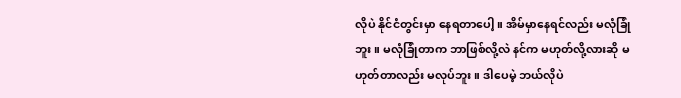လိုပဲ နိုင်ငံတွင်းမှာ နေရတာပေါ့။ အိမ်မှာနေရင်လည်း မလုံခြုံဘူး။ မလုံခြုံတာက ဘာဖြစ်လို့လဲ နင်က မဟုတ်လို့လားဆို မဟုတ်တာလည်း မလုပ်ဘူး။ ဒါပေမဲ့ ဘယ်လိုပဲ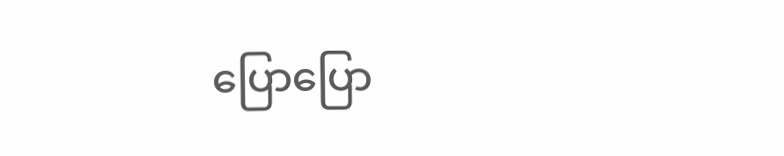ပြောပြော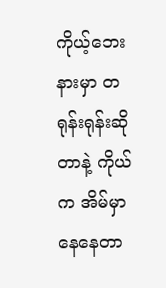ကိုယ့်ဘေးနားမှာ တရုန်းရုန်းဆိုတာနဲ့ ကိုယ်က အိမ်မှာနေနေတာ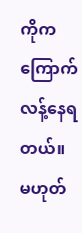ကိုက ကြောက်လန့်နေရတယ်။ မဟုတ်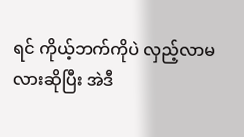ရင် ကိုယ့်ဘက်ကိုပဲ လှည့်လာမလားဆိုပြီး အဲဒီ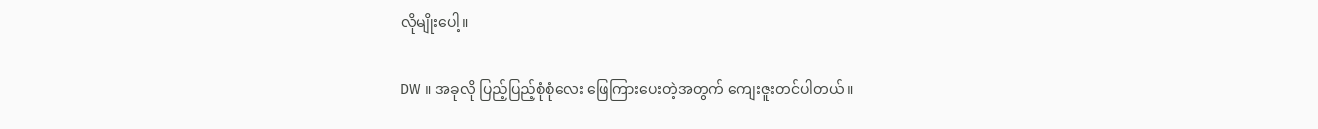လိုမျိုးပေါ့။

DW ။ အခုလို ပြည့်ပြည့်စုံစုံလေး ဖြေကြားပေးတဲ့အတွက် ကျေးဇူးတင်ပါတယ်။